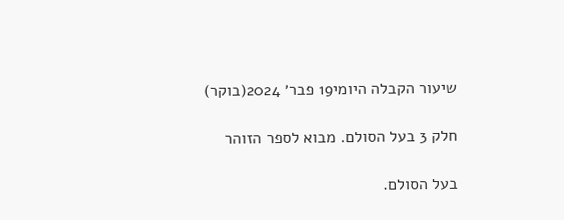שיעור הקבלה היומי19 פבר׳ 2024(בוקר)

חלק 3 בעל הסולם. מבוא לספר הזוהר

בעל הסולם.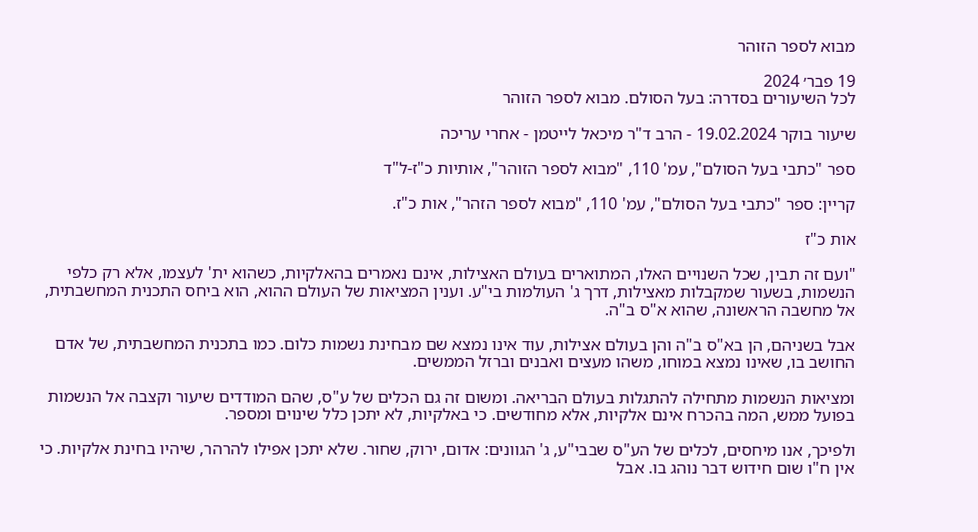מבוא לספר הזוהר

19 פבר׳ 2024
לכל השיעורים בסדרה: בעל הסולם. מבוא לספר הזוהר

שיעור בוקר 19.02.2024 - הרב ד"ר מיכאל לייטמן - אחרי עריכה

ספר "כתבי בעל הסולם", עמ' 110, "מבוא לספר הזוהר", אותיות כ"ז-ל"ד

קריין: ספר "כתבי בעל הסולם", עמ' 110, "מבוא לספר הזהר", אות כ"ז.

אות כ"ז

"ועם זה תבין, שכל השנויים האלו, המתוארים בעולם האצילות, אינם נאמרים בהאלקיות, כשהוא ית' לעצמו, אלא רק כלפי הנשמות, בשעור שמקבלות מאצילות, דרך ג' העולמות בי"ע. וענין המציאות של העולם ההוא, הוא ביחס התכנית המחשבתית, אל מחשבה הראשונה, שהוא א"ס ב"ה.

אבל בשניהם, הן בא"ס ב"ה והן בעולם אצילות, עוד אינו נמצא שם מבחינת נשמות כלום. כמו בתכנית המחשבתית, של אדם החושב בו, שאינו נמצא במוחו, משהו מעצים ואבנים וברזל הממשים.

ומציאות הנשמות מתחילה להתגלות בעולם הבריאה. ומשום זה גם הכלים של ע"ס, שהם המודדים שיעור וקצבה אל הנשמות בפועל ממש, המה בהכרח אינם אלקיות, אלא מחודשים. כי באלקיות, לא יתכן כלל שינוים ומספר.

ולפיכך, אנו מיחסים, לכלים של הע"ס שבבי"ע, ג' הגוונים: אדום, ירוק, שחור. שלא יתכן אפילו להרהר, שיהיו בחינת אלקיות. כי אין ח"ו שום חידוש דבר נוהג בו. אבל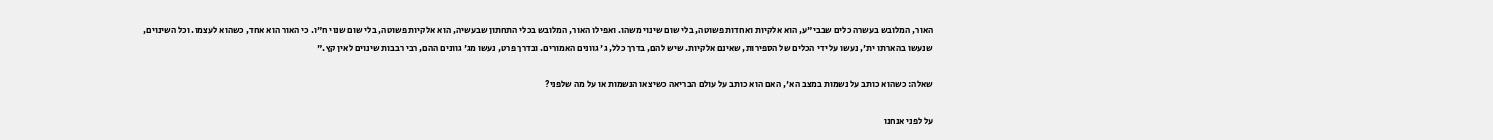האור, המלובש בעשרה כלים שבבי"ע, הוא אלקיות ואחדות פשוטה, בלי שום שינוי משהו. ואפילו האור, המלובש בכלי התחתון שבעשיה, הוא אלקיות פשוטה, בלי שום שנוי ח"ו. כי האור הוא אחד, כשהוא לעצמו. וכל השינוים, שנעשו בהארתו ית', נעשו על ידי הכלים של הספירות, שאינם אלקיות. שיש להם, בדרך כלל, ג' גוונים האמורים. ובדרך פרט, נעשו מג' גוונים ההם, רבי רבבות שינוים לאין קץ."

שאלה: כשהוא כותב על נשמות במצב הא', האם הוא כותב על עולם הבריאה כשיצאו הנשמות או על מה שלפני?

על לפני אנחנו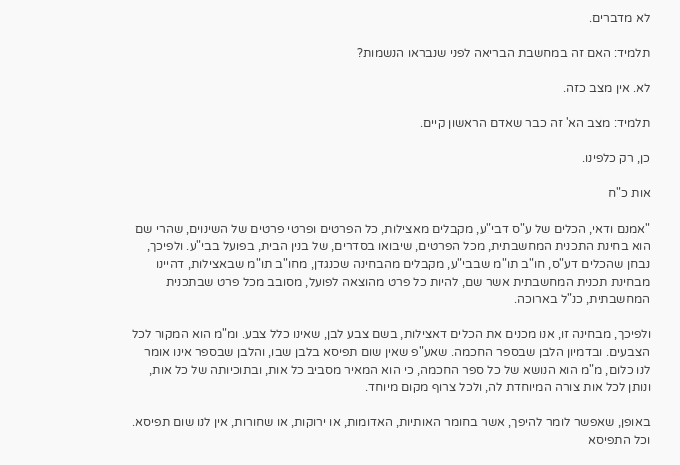לא מדברים.

תלמיד: האם זה במחשבת הבריאה לפני שנבראו הנשמות?

לא. אין מצב כזה.

תלמיד: מצב הא' זה כבר שאדם הראשון קיים.

כן, רק כלפינו.

אות כ"ח

"אמנם ודאי, הכלים של ע"ס דבי"ע, מקבלים מאצילות, כל הפרטים ופרטי פרטים של השינוים, שהרי שם הוא בחינת התכנית המחשבתית, מכל הפרטים, שיבואו בסדרים, של בנין הבית, בפועל בבי"ע. ולפיכך, נבחן שהכלים דע"ס, חו"ב תו"מ שבבי"ע, מקבלים מהבחינה שכנגדן, מחו"ב תו"מ שבאצילות, דהיינו מבחינת תכנית המחשבתית אשר שם, להיות כל פרט מהוצאה לפועל, מסובב מכל פרט שבתכנית המחשבתית, כנ"ל בארוכה.

ולפיכך, מבחינה זו, אנו מכנים את הכלים דאצילות, בשם צבע לבן, שאינו כלל צבע. ומ"מ הוא המקור לכל הצבעים. ובדמיון הלבן שבספר החכמה. שאע"פ שאין שום תפיסא בלבן שבו, והלבן שבספר אינו אומר לנו כלום, מ"מ הוא הנושא של כל ספר החכמה, כי הוא המאיר מסביב כל אות, ובתוכיותה של כל אות, ונותן לכל אות צורה המיוחדת לה, ולכל צרוף מקום מיוחד.

באופן, שאפשר לומר להיפך, אשר בחומר האותיות, האדומות, או ירוקות, או שחורות, אין לנו שום תפיסא. וכל התפיסא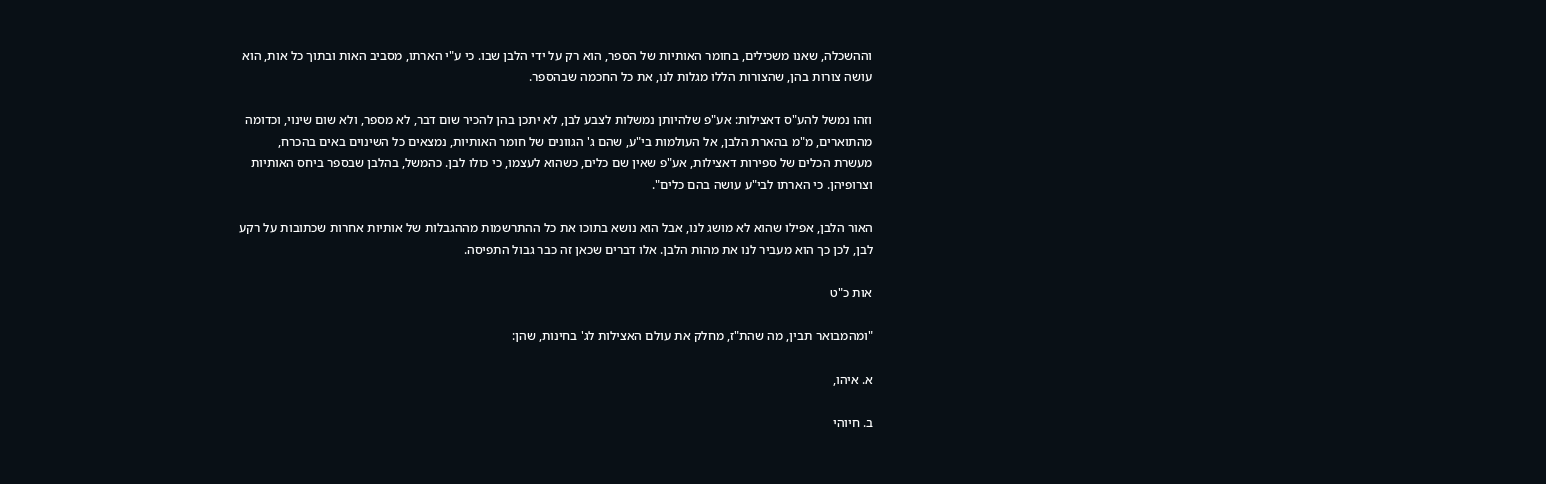וההשכלה, שאנו משכילים, בחומר האותיות של הספר, הוא רק על ידי הלבן שבו. כי ע"י הארתו, מסביב האות ובתוך כל אות, הוא עושה צורות בהן, שהצורות הללו מגלות לנו, את כל החכמה שבהספר.

וזהו נמשל להע"ס דאצילות: אע"פ שלהיותן נמשלות לצבע לבן, לא יתכן בהן להכיר שום דבר, לא מספר, ולא שום שינוי, וכדומה מהתוארים, מ"מ בהארת הלבן, אל העולמות בי"ע, שהם ג' הגוונים של חומר האותיות, נמצאים כל השינוים באים בהכרח, מעשרת הכלים של ספירות דאצילות, אע"פ שאין שם כלים, כשהוא לעצמו, כי כולו לבן. כהמשל, בהלבן שבספר ביחס האותיות וצרופיהן. כי הארתו לבי"ע עושה בהם כלים".

האור הלבן, אפילו שהוא לא מושג לנו, אבל הוא נושא בתוכו את כל ההתרשמות מההגבלות של אותיות אחרות שכתובות על רקע לבן, לכן כך הוא מעביר לנו את מהות הלבן. אלו דברים שכאן זה כבר גבול התפיסה.

אות כ"ט

"ומהמבואר תבין, מה שהת"ז, מחלק את עולם האצילות לג' בחינות, שהן:

א. איהו,

ב. חיוהי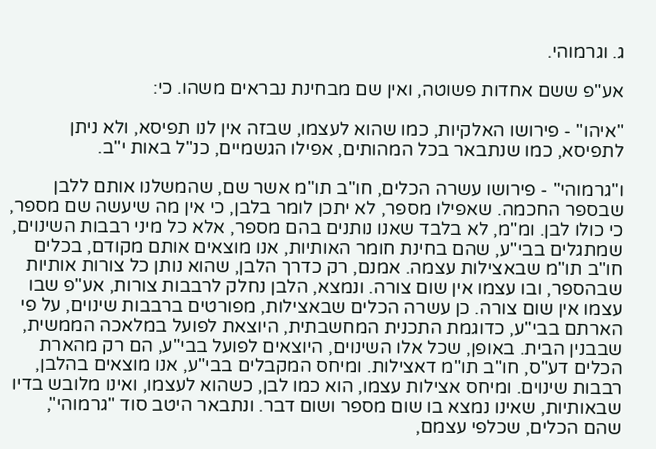ג. וגרמוהי.

אע"פ ששם אחדות פשוטה, ואין שם מבחינת נבראים משהו. כי:

"איהו" - פירושו האלקיות, כמו שהוא לעצמו, שבזה אין לנו תפיסא, ולא ניתן לתפיסא, כמו שנתבאר בכל המהותים, אפילו הגשמיים, כנ"ל באות י"ב.

ו"גרמוהי" - פירושו עשרה הכלים, חו"ב תו"מ אשר שם, שהמשלנו אותם ללבן שבספר החכמה. שאפילו מספר, לא יתכן לומר בלבן, כי אין מה שיעשה שם מספר, כי כולו לבן. ומ"מ, לא בלבד שאנו נותנים בהם מספר, אלא כל מיני רבבות השינוים, שמתגלים בבי"ע, שהם בחינת חומר האותיות, אנו מוצאים אותם מקודם, בכלים חו"ב תו"מ שבאצילות עצמה. אמנם, רק כדרך הלבן, שהוא נותן כל צורות אותיות שבהספר, ובו עצמו אין שום צורה. ונמצא, הלבן נחלק לרבבות צורות, אע"פ שבו עצמו אין שום צורה. כן עשרה הכלים שבאצילות, מפורטים ברבבות שינוים, על פי הארתם בבי"ע, כדוגמת התכנית המחשבתית, היוצאת לפועל במלאכה הממשית, שבבנין הבית. באופן, שכל אלו השינוים, היוצאים לפועל בבי"ע, הם רק מהארת הכלים דע"ס, חו"ב תו"מ דאצילות. ומיחס המקבלים בבי"ע, אנו מוצאים בהלבן, רבבות שינוים. ומיחס אצילות עצמו, הוא כמו לבן, כשהוא לעצמו, ואינו מלובש בדיו שבאותיות, שאינו נמצא בו שום מספר ושום דבר. ונתבאר היטב סוד "גרמוהי", שהם הכלים, שכלפי עצמם,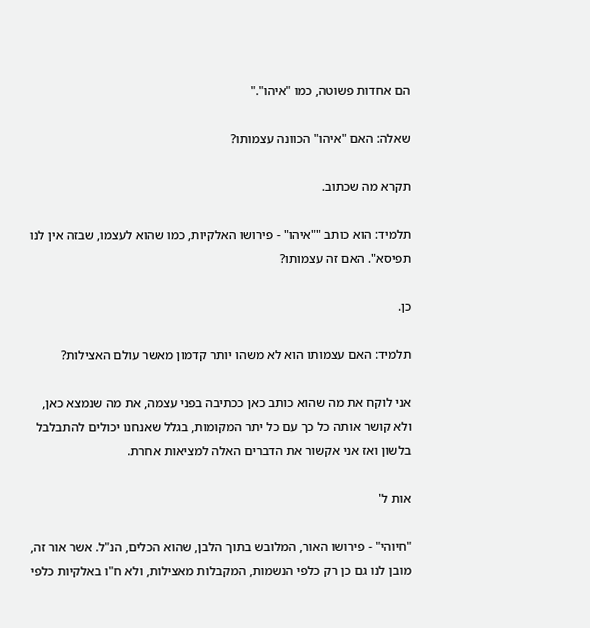הם אחדות פשוטה, כמו "איהו"."

שאלה: האם "איהו" הכוונה עצמותו?

תקרא מה שכתוב.

תלמיד: הוא כותב ""איהו" - פירושו האלקיות, כמו שהוא לעצמו, שבזה אין לנו תפיסא". האם זה עצמותו?

כן.

תלמיד: האם עצמותו הוא לא משהו יותר קדמון מאשר עולם האצילות?

אני לוקח את מה שהוא כותב כאן ככתיבה בפני עצמה, את מה שנמצא כאן, ולא קושר אותה כל כך עם כל יתר המקומות, בגלל שאנחנו יכולים להתבלבל בלשון ואז אני אקשור את הדברים האלה למציאות אחרת.

אות ל'

"חיוהי" - פירושו האור, המלובש בתוך הלבן, שהוא הכלים, הנ"ל. אשר אור זה, מובן לנו גם כן רק כלפי הנשמות, המקבלות מאצילות, ולא ח"ו באלקיות כלפי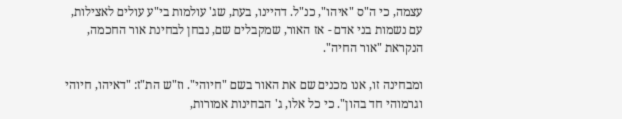עצמה, כי ה"ס "איהו", כנ"ל. דהיינו, בעת, שג' עולמות בי"ע עולים לאצילות, עם נשמות בני אדם - אז האור, שמקבלים שם, נבחן לבחינת אור החכמה, הנקראת "אור החיה".

ומבחינה זו, אנו מכנים שם את האור בשם "חיוהי". וז"ש הת"ז: "דאיהו, חיוהי וגרמוהי חד בהון". כי כל אלו, ג' הבחינות אמורות,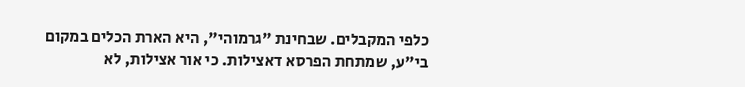כלפי המקבלים. שבחינת "גרמוהי", היא הארת הכלים במקום בי"ע, שמתחת הפרסא דאצילות. כי אור אצילות, לא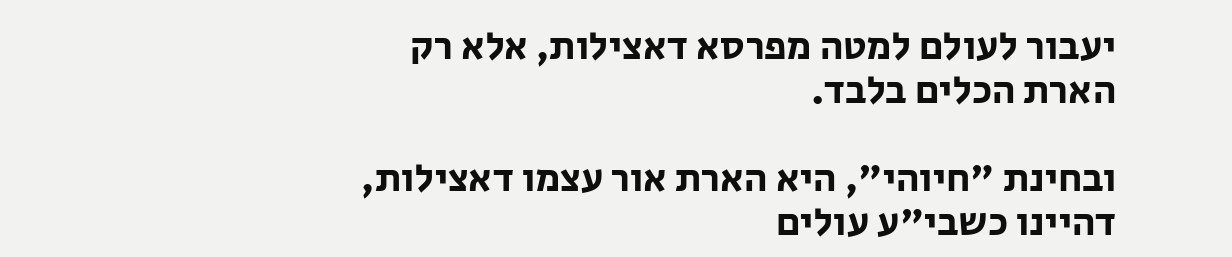יעבור לעולם למטה מפרסא דאצילות, אלא רק הארת הכלים בלבד.

ובחינת "חיוהי", היא הארת אור עצמו דאצילות, דהיינו כשבי"ע עולים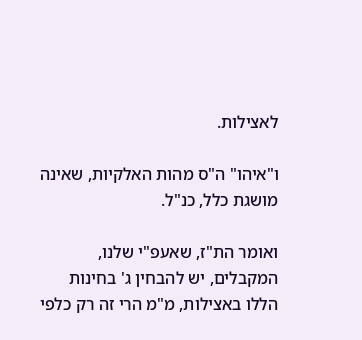לאצילות.

ו"איהו" ה"ס מהות האלקיות, שאינה מושגת כלל, כנ"ל.

ואומר הת"ז, שאעפ"י שלנו, המקבלים, יש להבחין ג' בחינות הללו באצילות, מ"מ הרי זה רק כלפי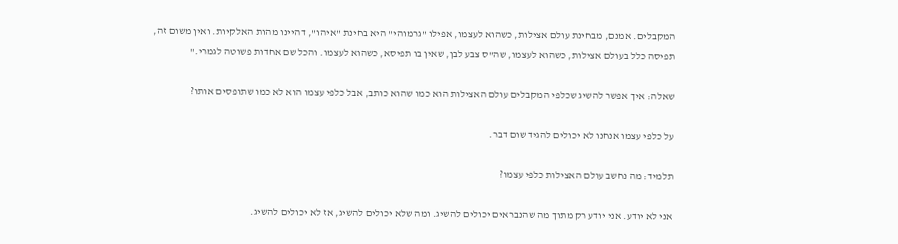המקבלים. אמנם, מבחינת עולם אצילות, כשהוא לעצמו, אפילו "גרמוהי" היא בחינת "איהו", דהיינו מהות האלקיות. ואין משום זה, תפיסה כלל בעולם אצילות, כשהוא לעצמו, שה"ס צבע לבן, שאין בו תפיסא, כשהוא לעצמו. והכל שם אחדות פשוטה לגמרי."

שאלה: איך אפשר להשיג שכלפי המקבלים עולם האצילות הוא כמו שהוא כותב, אבל כלפי עצמו הוא לא כמו שתופסים אותו?

על כלפי עצמו אנחנו לא יכולים להגיד שום דבר.

תלמיד: מה נחשב עולם האצילות כלפי עצמו?

אני לא יודע. אני יודע רק מתוך מה שהנבראים יכולים להשיג. ומה שלא יכולים להשיג, אז לא יכולים להשיג.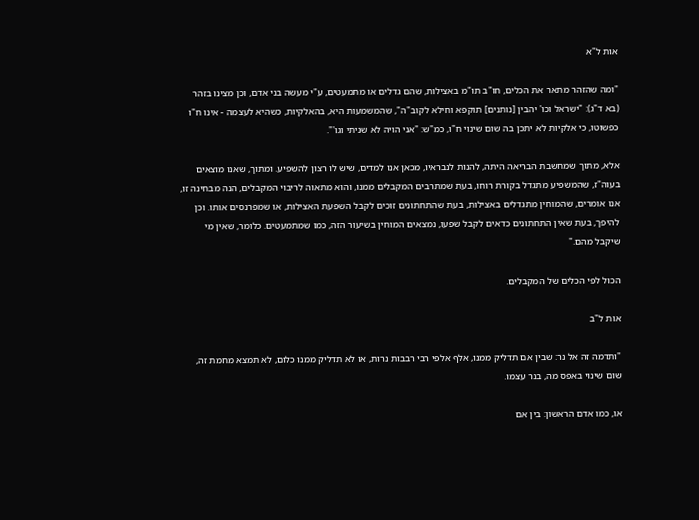אות ל"א

"ומה שהזהר מתאר את הכלים, חו"ב תו"מ באצילות, שהם גדלים או מתמעטים, ע"י מעשה בני אדם, וכן מצינו בזהר (בא ד"ג): "ישראל וכו' יהבין [נותנים] תוקפא וחילא לקוב"ה", שהמשמעות היא, בהאלקיות, כשהיא לעצמה - אינו ח"ו כפשוטו, כי אלקיות לא יתכן בה שום שינוי ח"ו, כמ"ש: "אני הויה לא שניתי וגו'".

אלא, מתוך שמחשבת הבריאה היתה, להנות לנבראיו, מכאן אנו למדים, שיש לו רצון להשפיע. ומתוך, שאנו מוצאים בעוה"ז, שהמשפיע מתגדל בקורת רוחו, בעת שמתרבים המקבלים ממנו, והוא מתאוה לריבוי המקבלים, הנה מבחינה זו, אנו אומרים, שהמוחין מתגדלים באצילות, בעת שהתחתונים זוכים לקבל השפעת האצילות, או שמפרנסים אותו. וכן להיפך, בעת שאין התחתונים כדאים לקבל שפעו, נמצאים המוחין בשיעור הזה, כמו שמתמעטים. כלומר, שאין מי שיקבל מהם."

הכול לפי הכלים של המקבלים.

אות ל"ב

"ותדמה זה אל נר: שבין אם תדליק ממנו, אלף אלפי רבי רבבות נרות, או לא תדליק ממנו כלום, לא תמצא מחמת זה, שום שינוי באפס מה, בנר עצמו.

או, כמו אדם הראשון: בין אם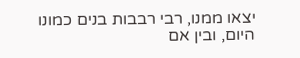יצאו ממנו, רבי רבבות בנים כמונו היום, ובין אם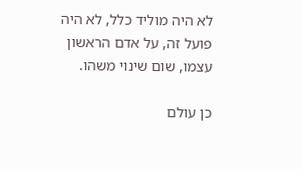לא היה מוליד כלל, לא היה פועל זה, על אדם הראשון עצמו, שום שינוי משהו.

כן עולם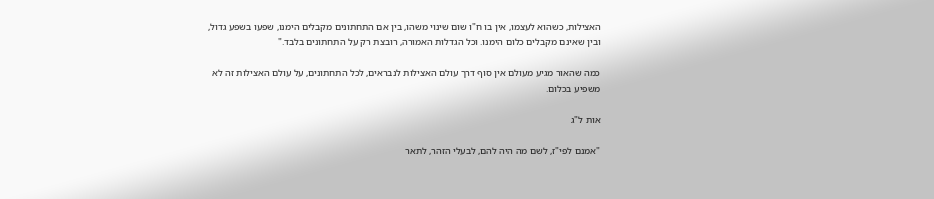האצילות, כשהוא לעצמו, אין בו ח"ו שום שינוי משהו, בין אם התחתונים מקבלים הימנו, שפעו בשפע גדול, ובין שאינם מקבלים כלום הימנו. וכל הגדלות האמורה, רובצת רק על התחתונים בלבד."

כמה שהאור מגיע מעולם אין סוף דרך עולם האצילות לנבראים, לכל התחתונים, על עולם האצילות זה לא משפיע בכלום.

אות ל"ג

"אמנם לפי"ז, לשם מה היה להם, לבעלי הזהר, לתאר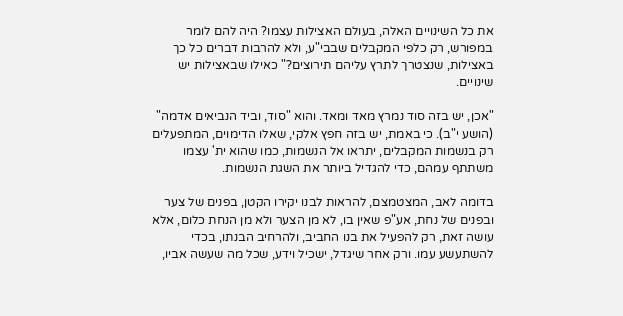את כל השינויים האלה, בעולם האצילות עצמו? היה להם לומר במפורש, רק כלפי המקבלים שבבי"ע, ולא להרבות דברים כל כך באצילות, שנצטרך לתרץ עליהם תירוצים?" כאילו שבאצילות יש שינויים.

"אכן, יש בזה סוד נמרץ מאד ומאד. והוא "סוד, וביד הנביאים אדמה" (הושע י"ב). כי באמת, יש בזה חפץ אלקי, שאלו הדימוים, המתפעלים רק בנשמות המקבלים, יתראו אל הנשמות, כמו שהוא ית' עצמו משתתף עמהם, כדי להגדיל ביותר את השגת הנשמות.

בדומה לאב, המצטמצם, להראות לבנו יקירו הקטן, בפנים של צער ובפנים של נחת, אע"פ שאין בו, לא מן הצער ולא מן הנחת כלום, אלא עושה זאת, רק להפעיל את בנו החביב, ולהרחיב הבנתו, בכדי להשתעשע עמו. ורק אחר שיגדל, ישכיל וידע, שכל מה שעשה אביו,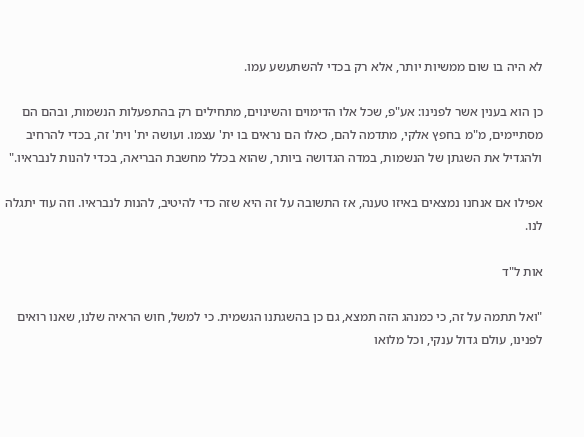לא היה בו שום ממשיות יותר, אלא רק בכדי להשתעשע עמו.

כן הוא בענין אשר לפנינו: אע"פ, שכל אלו הדימוים והשינוים, מתחילים רק בהתפעלות הנשמות, ובהם הם מסתיימים, מ"מ בחפץ אלקי, מתדמה להם, כאלו הם נראים בו ית' עצמו. ועושה ית' וית' זה, בכדי להרחיב ולהגדיל את השגתן של הנשמות, במדה הגדושה ביותר, שהוא בכלל מחשבת הבריאה, בכדי להנות לנבראיו."

אפילו אם אנחנו נמצאים באיזו טענה, אז התשובה על זה היא שזה כדי להיטיב, להנות לנבראיו. וזה עוד יתגלה לנו.

אות ל"ד

"ואל תתמה על זה, כי כמנהג הזה תמצא, גם כן בהשגתנו הגשמית. כי למשל, חוש הראיה שלנו, שאנו רואים לפנינו, עולם גדול ענקי, וכל מלואו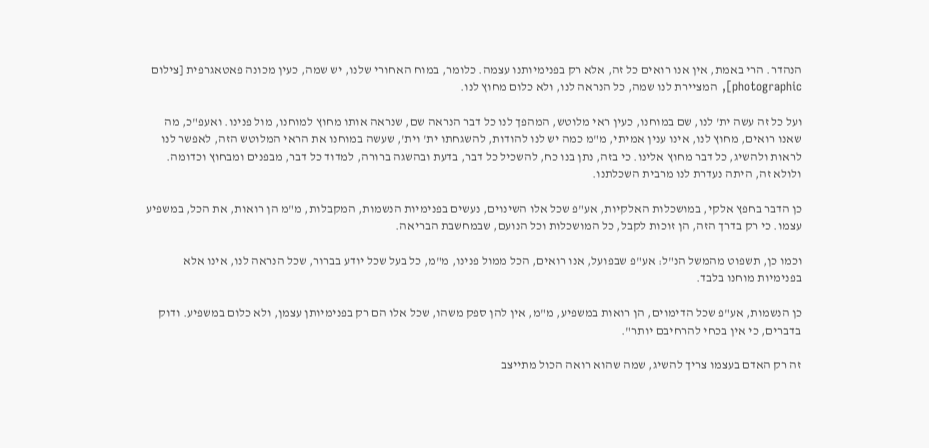הנהדר. הרי באמת, אין אנו רואים כל זה, אלא רק בפנימיותנו עצמה. כלומר, במוח האחורי שלנו, יש שמה, כעין מכונה פאטאגרפית [צילום photographic], המציירת לנו שמה, כל הנראה לנו, ולא כלום מחוץ לנו.

ועל כל זה עשה ית' לנו, שם במוחנו, כעין ראי מלוטש, המהפך לנו כל דבר הנראה שם, שנראה אותו מחוץ למוחנו, מול פנינו. ואעפ"כ, מה שאנו רואים, מחוץ לנו, אינו ענין אמיתי, מ"מ כמה יש לנו להודות, להשגחתו ית' וית', שעשה במוחנו את הראי המלוטש הזה, לאפשר לנו לראות ולהשיג, כל דבר מחוץ אלינו. כי בזה, נתן בנו כח, להשכיל כל דבר, בדעת ובהשגה ברורה, למדוד כל דבר, מבפנים ומבחוץ וכדומה. ולולא זה, היתה נעדרת לנו מרבית השכלתנו.

כן הדבר בחפץ אלקי, במושכלות האלקיות, אע"פ שכל אלו השינוים, נעשים בפנימיות הנשמות, המקבלות, מ"מ הן רואות, את הכל, במשפיע עצמו. כי רק בדרך הזה, הן זוכות לקבל, כל המושכלות וכל הנועם, שבמחשבת הבריאה.

וכמו כן, תשפוט מהמשל הנ"ל: אע"פ שבפועל, אנו רואים, הכל ממול פנינו, מ"מ, כל בעל שכל יודע בברור, שכל הנראה לנו, אינו אלא בפנימיות מוחנו בלבד.

כן הנשמות, אע"פ שכל הדימוים, הן רואות במשפיע, מ"מ, אין להן ספק משהו, שכל אלו הם רק בפנימיותן עצמן, ולא כלום במשפיע. ודוק בדברים, כי אין בכחי להרחיבם יותר".

זה רק האדם בעצמו צריך להשיג, שמה שהוא רואה הכול מתייצב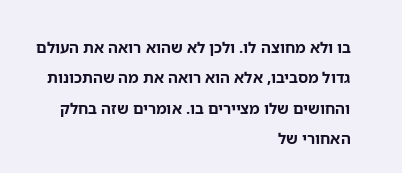בו ולא מחוצה לו. ולכן לא שהוא רואה את העולם גדול מסביבו, אלא הוא רואה את מה שהתכונות והחושים שלו מציירים בו. אומרים שזה בחלק האחורי של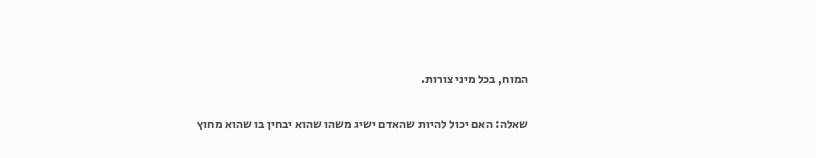המוח, בכל מיני צורות.

שאלה: האם יכול להיות שהאדם ישיג משהו שהוא יבחין בו שהוא מחוץ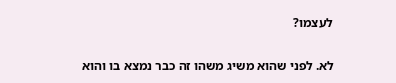לעצמו?

לא. לפני שהוא משיג משהו זה כבר נמצא בו והוא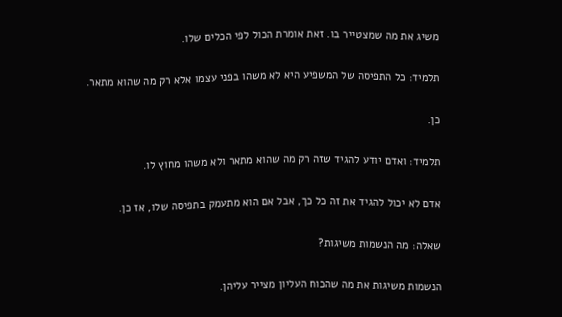משיג את מה שמצטייר בו. זאת אומרת הכול לפי הכלים שלו.

תלמיד: כל התפיסה של המשפיע היא לא משהו בפני עצמו אלא רק מה שהוא מתאר.

כן.

תלמיד: ואדם יודע להגיד שזה רק מה שהוא מתאר ולא משהו מחוץ לו.

אדם לא יכול להגיד את זה כל כך, אבל אם הוא מתעמק בתפיסה שלו, אז כן.

שאלה: מה הנשמות משיגות?

הנשמות משיגות את מה שהכוח העליון מצייר עליהן.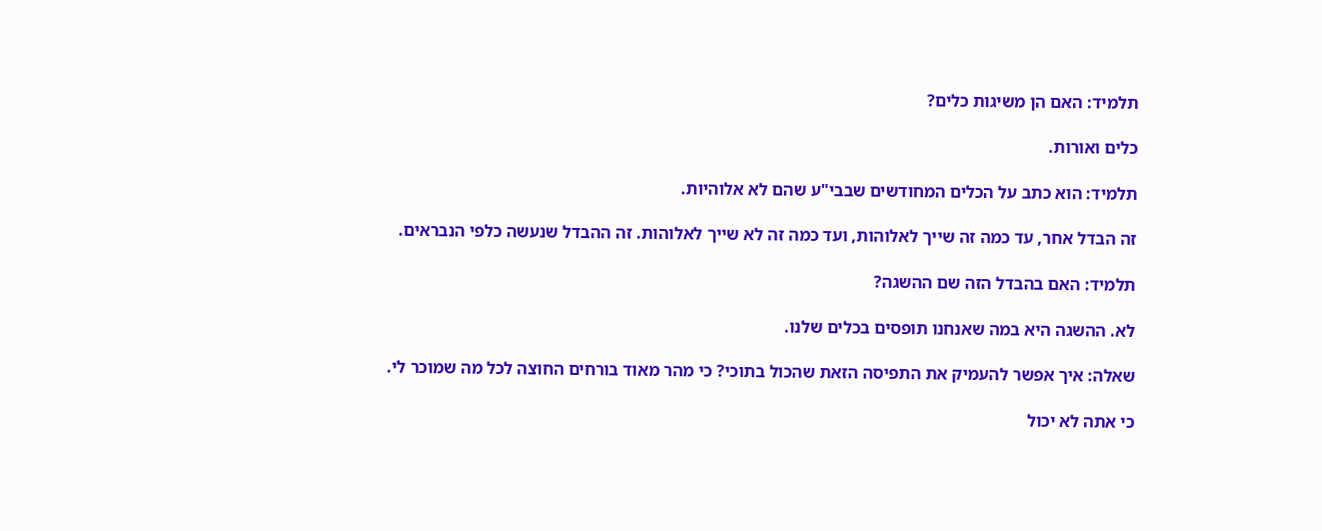תלמיד: האם הן משיגות כלים?

כלים ואורות.

תלמיד: הוא כתב על הכלים המחודשים שבבי"ע שהם לא אלוהיות.

זה הבדל אחר, עד כמה זה שייך לאלוהות, ועד כמה זה לא שייך לאלוהות. זה ההבדל שנעשה כלפי הנבראים.

תלמיד: האם בהבדל הזה שם ההשגה?

לא. ההשגה היא במה שאנחנו תופסים בכלים שלנו.

שאלה: איך אפשר להעמיק את התפיסה הזאת שהכול בתוכי? כי מהר מאוד בורחים החוצה לכל מה שמוכר לי.

כי אתה לא יכול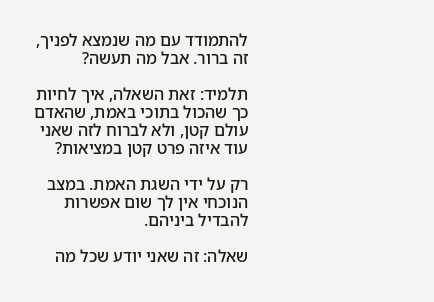להתמודד עם מה שנמצא לפניך, זה ברור. אבל מה תעשה?

תלמיד: זאת השאלה, איך לחיות כך שהכול בתוכי באמת, שהאדם עולם קטן, ולא לברוח לזה שאני עוד איזה פרט קטן במציאות?

רק על ידי השגת האמת. במצב הנוכחי אין לך שום אפשרות להבדיל ביניהם.

שאלה: זה שאני יודע שכל מה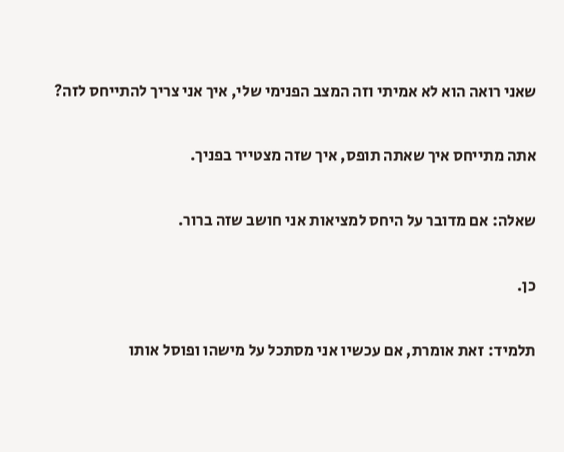שאני רואה הוא לא אמיתי וזה המצב הפנימי שלי, איך אני צריך להתייחס לזה?

אתה מתייחס איך שאתה תופס, איך שזה מצטייר בפניך.

שאלה: אם מדובר על היחס למציאות אני חושב שזה ברור.

כן.

תלמיד: זאת אומרת, אם עכשיו אני מסתכל על מישהו ופוסל אותו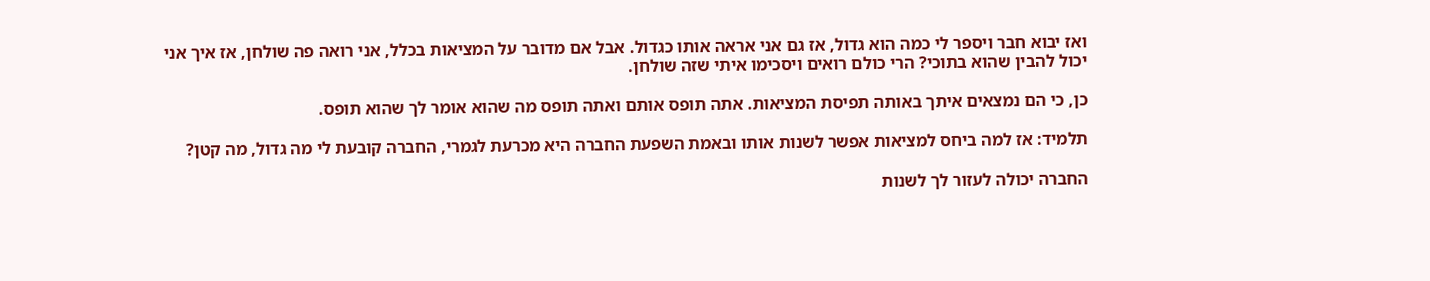ואז יבוא חבר ויספר לי כמה הוא גדול, אז גם אני אראה אותו כגדול. אבל אם מדובר על המציאות בכלל, אני רואה פה שולחן, אז איך אני יכול להבין שהוא בתוכי? הרי כולם רואים ויסכימו איתי שזה שולחן.

כן, כי הם נמצאים איתך באותה תפיסת המציאות. אתה תופס אותם ואתה תופס מה שהוא אומר לך שהוא תופס.

תלמיד: אז למה ביחס למציאות אפשר לשנות אותו ובאמת השפעת החברה היא מכרעת לגמרי, החברה קובעת לי מה גדול, מה קטן?

החברה יכולה לעזור לך לשנות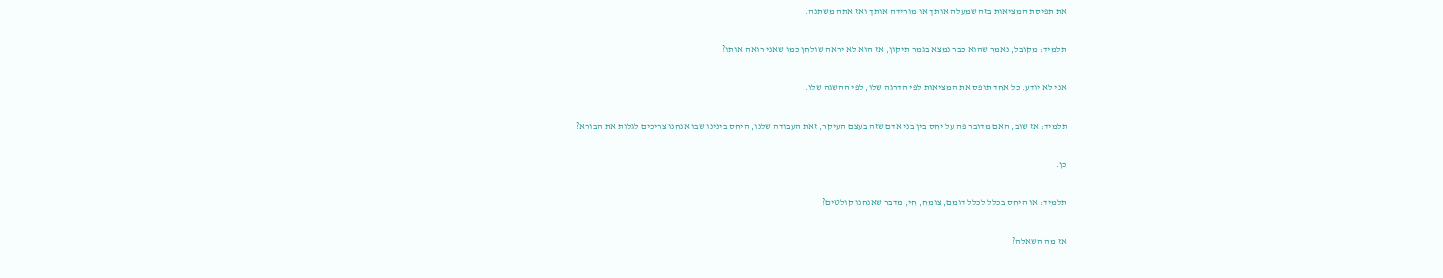את תפיסת המציאות בזה שמעלה אותך או מורידה אותך ואז אתה משתנה.

תלמיד: מקובל, נאמר שהוא כבר נמצא בגמר תיקון, אז הוא לא יראה שולחן כמו שאני רואה אותו?

אני לא יודע. כל אחד תופס את המציאות לפי הדרגה שלו, לפי ההשגה שלו.

תלמיד: אז שוב, האם מדובר פה על יחס בין בני אדם שזה בעצם העיקר, זאת העבודה שלנו, היחס בינינו שבו אנחנו צריכים לגלות את הבורא?

כן.

תלמיד: או היחס בכלל לכלל דומם, צומח, חי, מדבר שאנחנו קולטים?

אז מה השאלה?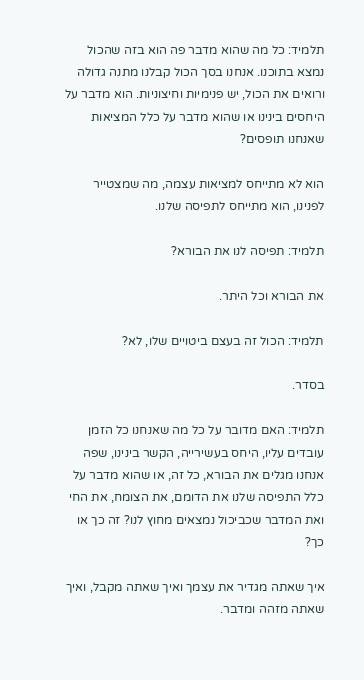תלמיד: כל מה שהוא מדבר פה הוא בזה שהכול נמצא בתוכנו. אנחנו בסך הכול קבלנו מתנה גדולה ורואים את הכול, יש פנימיות וחיצוניות. הוא מדבר על היחסים בינינו או שהוא מדבר על כלל המציאות שאנחנו תופסים?

הוא לא מתייחס למציאות עצמה, מה שמצטייר לפנינו, הוא מתייחס לתפיסה שלנו.

תלמיד: תפיסה לנו את הבורא?

את הבורא וכל היתר.

תלמיד: הכול זה בעצם ביטויים שלו, לא?

בסדר.

תלמיד: האם מדובר על כל מה שאנחנו כל הזמן עובדים עליו, היחס בעשירייה, הקשר בינינו, שפה אנחנו מגלים את הבורא, כל זה, או שהוא מדבר על כלל התפיסה שלנו את הדומם, את הצומח, את החי ואת המדבר שכביכול נמצאים מחוץ לנו? זה כך או כך?

איך שאתה מגדיר את עצמך ואיך שאתה מקבל, ואיך שאתה מזהה ומדבר.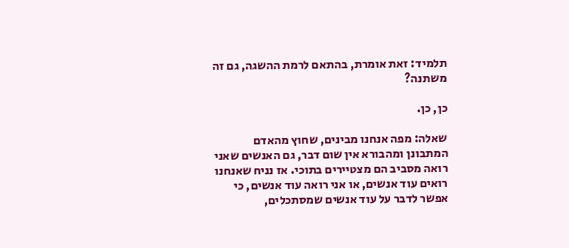תלמיד: זאת אומרת, בהתאם לרמת ההשגה, גם זה משתנה?

כן, כן.

שאלה: מפה אנחנו מבינים, שחוץ מהאדם המתבונן ומהבורא אין שום דבר, גם האנשים שאני רואה מסביב הם מצטיירים בתוכי. אז נניח שאנחנו רואים עוד אנשים, או אני רואה עוד אנשים, כי אפשר לדבר על עוד אנשים שמסתכלים,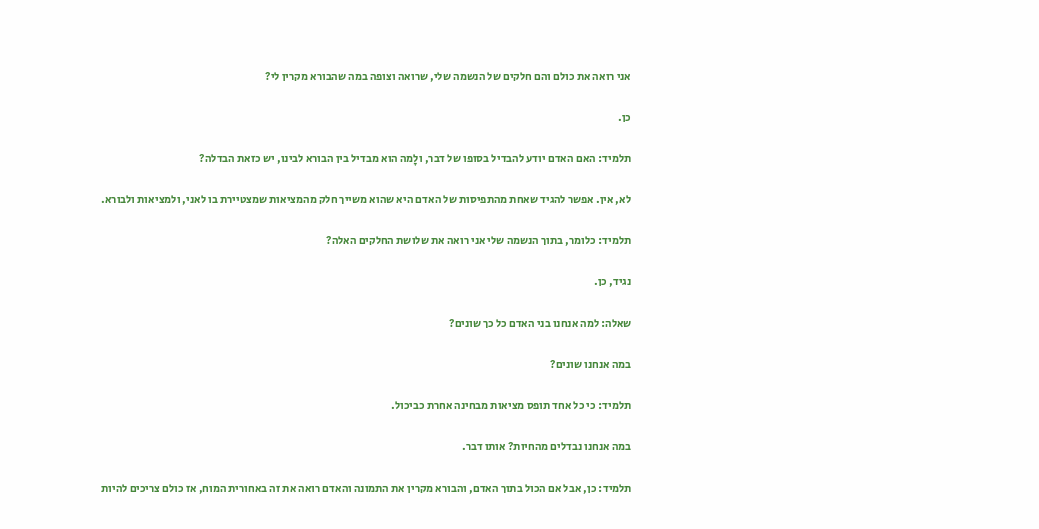אני רואה את כולם והם חלקים של הנשמה שלי, שרואה וצופה במה שהבורא מקרין לי?

כן.

תלמיד: האם האדם יודע להבדיל בסופו של דבר, ולָמה הוא מבדיל בין הבורא לבינו, יש כזאת הבדלה?

לא, אין. אפשר להגיד שאחת מהתפיסות של האדם היא שהוא משייך חלק מהמציאות שמצטיירת בו לאני, ולמציאות ולבורא.

תלמיד: כלומר, בתוך הנשמה שלי אני רואה את שלושת החלקים האלה?

נגיד, כן.

שאלה: למה אנחנו בני האדם כל כך שונים?

במה אנחנו שונים?

תלמיד: כי כל אחד תופס מציאות מבחינה אחרת כביכול.

במה אנחנו נבדלים מהחיות? אותו דבר.

תלמיד: כן, אבל אם הכול בתוך האדם, והבורא מקרין את התמונה והאדם רואה את זה באחורית המוח, אז כולם צריכים להיות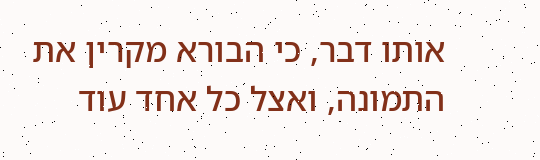אותו דבר, כי הבורא מקרין את התמונה, ואצל כל אחד עוד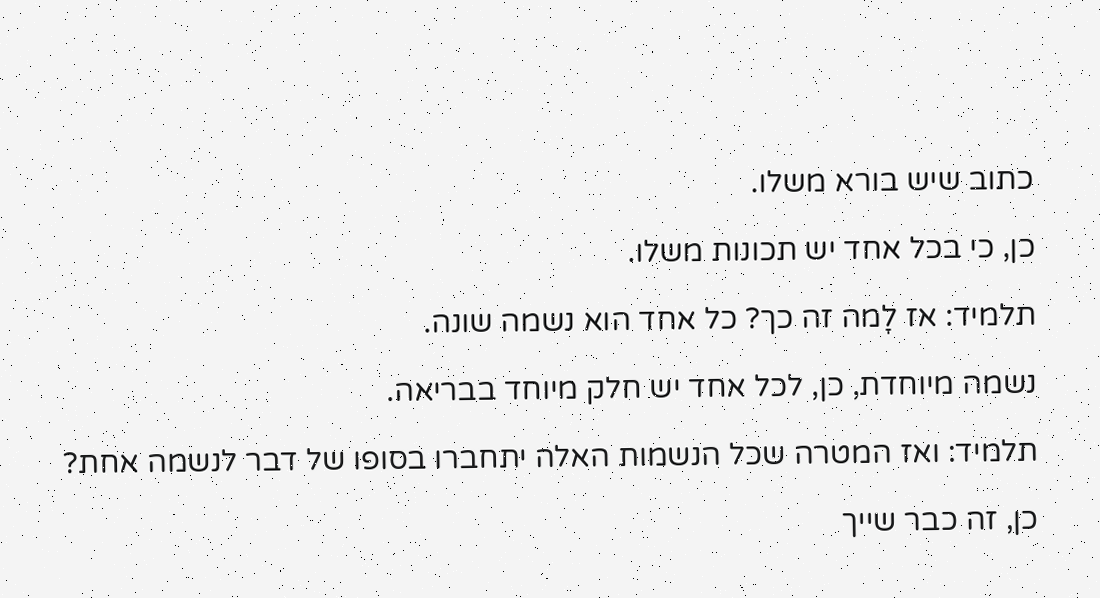כתוב שיש בורא משלו.

כן, כי בכל אחד יש תכונות משלו.

תלמיד: אז לָמה זה כך? כל אחד הוא נשמה שונה.

נשמה מיוחדת, כן, לכל אחד יש חלק מיוחד בבריאה.

תלמיד: ואז המטרה שכל הנשמות האלה יתחברו בסופו של דבר לנשמה אחת?

כן, זה כבר שייך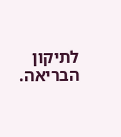לתיקון הבריאה.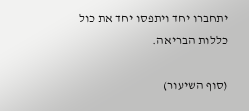יתחברו יחד ויתפסו יחד את כול כללות הבריאה.

(סוף השיעור)